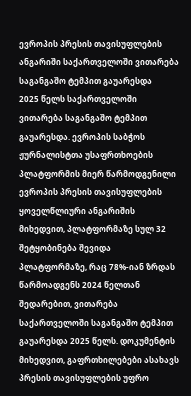ევროპის პრესის თავისუფლების ანგარიში საქართველოში ვითარება საგანგაშო ტემპით გაუარესდა
2025 წელს საქართველოში ვითარება საგანგაშო ტემპით გაუარესდა. ევროპის საბჭოს ჟურნალისტთა უსაფრთხოების პლატფორმის მიერ წარმოდგენილი ევროპის პრესის თავისუფლების ყოველწლიური ანგარიშის მიხედვით, პლატფორმაზე სულ 32 შეტყობინება შევიდა პლატფორმაზე, რაც 78%-იან ზრდას წარმოადგენს 2024 წელთან შედარებით, ვითარება საქართველოში საგანგაშო ტემპით გაუარესდა 2025 წელს. დოკუმენტის მიხედვით, გაფრთხილებები ასახავს პრესის თავისუფლების უფრო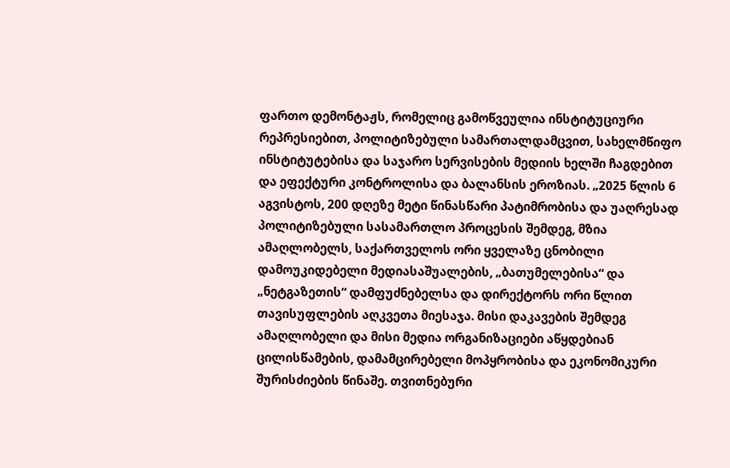ფართო დემონტაჟს, რომელიც გამოწვეულია ინსტიტუციური რეპრესიებით, პოლიტიზებული სამართალდამცვით, სახელმწიფო ინსტიტუტებისა და საჯარო სერვისების მედიის ხელში ჩაგდებით და ეფექტური კონტროლისა და ბალანსის ეროზიას. „2025 წლის 6 აგვისტოს, 200 დღეზე მეტი წინასწარი პატიმრობისა და უაღრესად პოლიტიზებული სასამართლო პროცესის შემდეგ, მზია ამაღლობელს, საქართველოს ორი ყველაზე ცნობილი დამოუკიდებელი მედიასაშუალების, „ბათუმელებისა“ და „ნეტგაზეთის“ დამფუძნებელსა და დირექტორს ორი წლით თავისუფლების აღკვეთა მიესაჯა. მისი დაკავების შემდეგ ამაღლობელი და მისი მედია ორგანიზაციები აწყდებიან ცილისწამების, დამამცირებელი მოპყრობისა და ეკონომიკური შურისძიების წინაშე. თვითნებური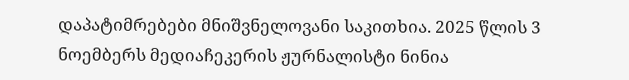დაპატიმრებები მნიშვნელოვანი საკითხია. 2025 წლის 3 ნოემბერს მედიაჩეკერის ჟურნალისტი ნინია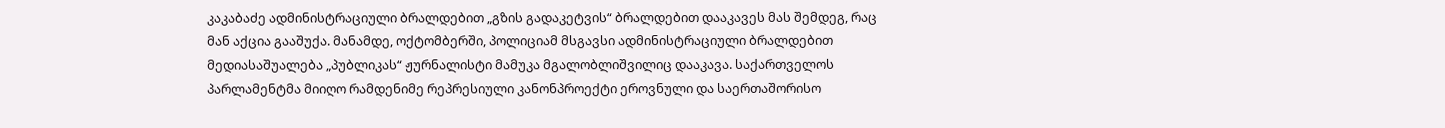კაკაბაძე ადმინისტრაციული ბრალდებით „გზის გადაკეტვის“ ბრალდებით დააკავეს მას შემდეგ, რაც მან აქცია გააშუქა. მანამდე, ოქტომბერში, პოლიციამ მსგავსი ადმინისტრაციული ბრალდებით მედიასაშუალება „პუბლიკას“ ჟურნალისტი მამუკა მგალობლიშვილიც დააკავა. საქართველოს პარლამენტმა მიიღო რამდენიმე რეპრესიული კანონპროექტი ეროვნული და საერთაშორისო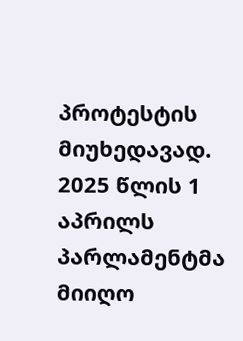პროტესტის მიუხედავად. 2025 წლის 1 აპრილს პარლამენტმა მიიღო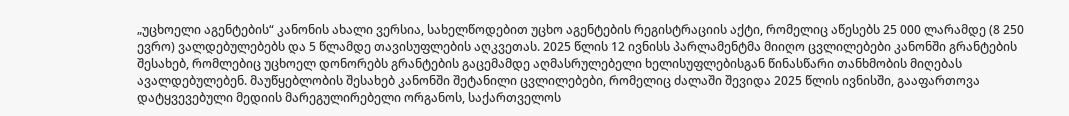„უცხოელი აგენტების“ კანონის ახალი ვერსია, სახელწოდებით უცხო აგენტების რეგისტრაციის აქტი, რომელიც აწესებს 25 000 ლარამდე (8 250 ევრო) ვალდებულებებს და 5 წლამდე თავისუფლების აღკვეთას. 2025 წლის 12 ივნისს პარლამენტმა მიიღო ცვლილებები კანონში გრანტების შესახებ, რომლებიც უცხოელ დონორებს გრანტების გაცემამდე აღმასრულებელი ხელისუფლებისგან წინასწარი თანხმობის მიღებას ავალდებულებენ. მაუწყებლობის შესახებ კანონში შეტანილი ცვლილებები, რომელიც ძალაში შევიდა 2025 წლის ივნისში, გააფართოვა დატყვევებული მედიის მარეგულირებელი ორგანოს, საქართველოს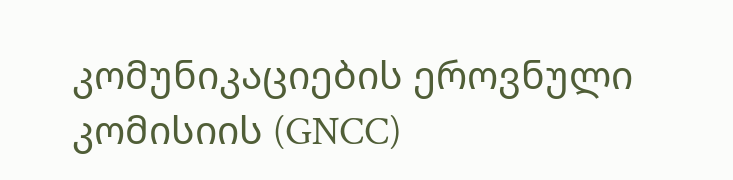კომუნიკაციების ეროვნული კომისიის (GNCC)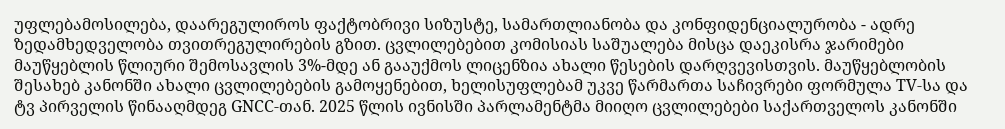უფლებამოსილება, დაარეგულიროს ფაქტობრივი სიზუსტე, სამართლიანობა და კონფიდენციალურობა - ადრე ზედამხედველობა თვითრეგულირების გზით. ცვლილებებით კომისიას საშუალება მისცა დაეკისრა ჯარიმები მაუწყებლის წლიური შემოსავლის 3%-მდე ან გააუქმოს ლიცენზია ახალი წესების დარღვევისთვის. მაუწყებლობის შესახებ კანონში ახალი ცვლილებების გამოყენებით, ხელისუფლებამ უკვე წარმართა საჩივრები ფორმულა TV-სა და ტვ პირველის წინააღმდეგ GNCC-თან. 2025 წლის ივნისში პარლამენტმა მიიღო ცვლილებები საქართველოს კანონში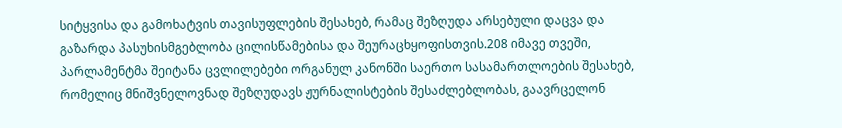სიტყვისა და გამოხატვის თავისუფლების შესახებ, რამაც შეზღუდა არსებული დაცვა და გაზარდა პასუხისმგებლობა ცილისწამებისა და შეურაცხყოფისთვის.208 იმავე თვეში, პარლამენტმა შეიტანა ცვლილებები ორგანულ კანონში საერთო სასამართლოების შესახებ, რომელიც მნიშვნელოვნად შეზღუდავს ჟურნალისტების შესაძლებლობას, გაავრცელონ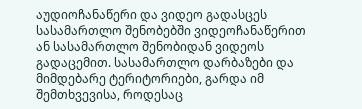აუდიოჩანაწერი და ვიდეო გადასცეს სასამართლო შენობებში ვიდეოჩანაწერით ან სასამართლო შენობიდან ვიდეოს გადაცემით. სასამართლო დარბაზები და მიმდებარე ტერიტორიები, გარდა იმ შემთხვევისა, როდესაც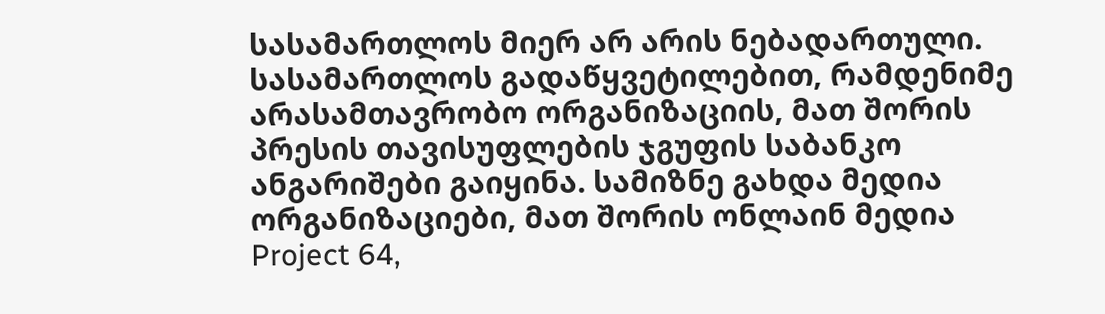სასამართლოს მიერ არ არის ნებადართული. სასამართლოს გადაწყვეტილებით, რამდენიმე არასამთავრობო ორგანიზაციის, მათ შორის პრესის თავისუფლების ჯგუფის საბანკო ანგარიშები გაიყინა. სამიზნე გახდა მედია ორგანიზაციები, მათ შორის ონლაინ მედია Project 64,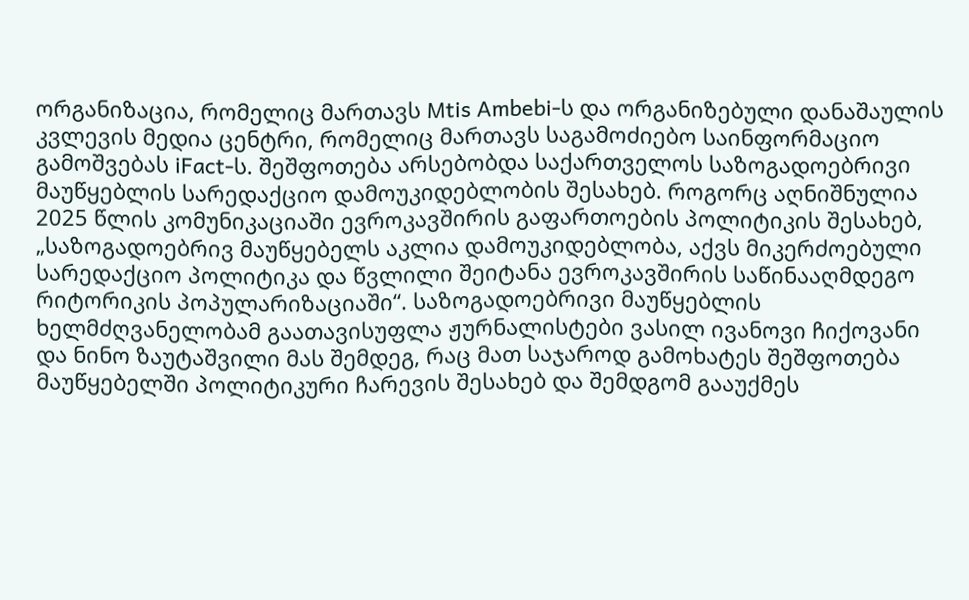ორგანიზაცია, რომელიც მართავს Mtis Ambebi-ს და ორგანიზებული დანაშაულის კვლევის მედია ცენტრი, რომელიც მართავს საგამოძიებო საინფორმაციო გამოშვებას iFact-ს. შეშფოთება არსებობდა საქართველოს საზოგადოებრივი მაუწყებლის სარედაქციო დამოუკიდებლობის შესახებ. როგორც აღნიშნულია 2025 წლის კომუნიკაციაში ევროკავშირის გაფართოების პოლიტიკის შესახებ, „საზოგადოებრივ მაუწყებელს აკლია დამოუკიდებლობა, აქვს მიკერძოებული სარედაქციო პოლიტიკა და წვლილი შეიტანა ევროკავშირის საწინააღმდეგო რიტორიკის პოპულარიზაციაში“. საზოგადოებრივი მაუწყებლის ხელმძღვანელობამ გაათავისუფლა ჟურნალისტები ვასილ ივანოვი ჩიქოვანი და ნინო ზაუტაშვილი მას შემდეგ, რაც მათ საჯაროდ გამოხატეს შეშფოთება მაუწყებელში პოლიტიკური ჩარევის შესახებ და შემდგომ გააუქმეს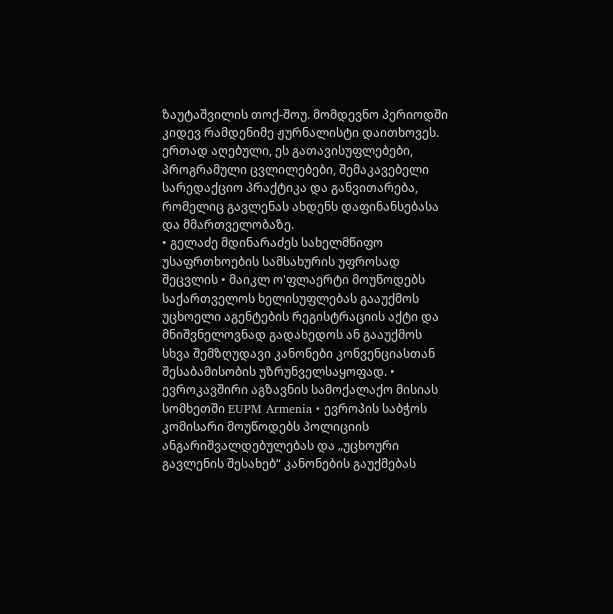ზაუტაშვილის თოქ-შოუ. მომდევნო პერიოდში კიდევ რამდენიმე ჟურნალისტი დაითხოვეს. ერთად აღებული, ეს გათავისუფლებები, პროგრამული ცვლილებები, შემაკავებელი სარედაქციო პრაქტიკა და განვითარება, რომელიც გავლენას ახდენს დაფინანსებასა და მმართველობაზე.
• გელაძე მდინარაძეს სახელმწიფო უსაფრთხოების სამსახურის უფროსად შეცვლის • მაიკლ ო'ფლაერტი მოუწოდებს საქართველოს ხელისუფლებას გააუქმოს უცხოელი აგენტების რეგისტრაციის აქტი და მნიშვნელოვნად გადახედოს ან გააუქმოს სხვა შემზღუდავი კანონები კონვენციასთან შესაბამისობის უზრუნველსაყოფად. • ევროკავშირი აგზავნის სამოქალაქო მისიას სომხეთში EUPM Armenia • ევროპის საბჭოს კომისარი მოუწოდებს პოლიციის ანგარიშვალდებულებას და „უცხოური გავლენის შესახებ“ კანონების გაუქმებას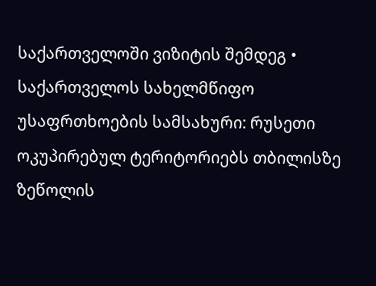საქართველოში ვიზიტის შემდეგ • საქართველოს სახელმწიფო უსაფრთხოების სამსახური: რუსეთი ოკუპირებულ ტერიტორიებს თბილისზე ზეწოლის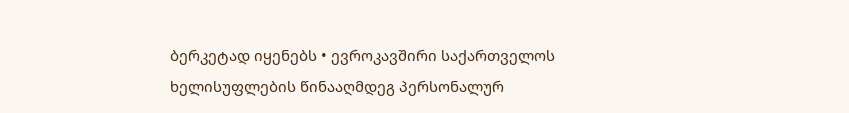ბერკეტად იყენებს • ევროკავშირი საქართველოს ხელისუფლების წინააღმდეგ პერსონალურ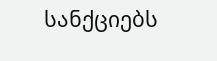სანქციებს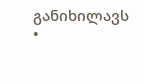განიხილავს •